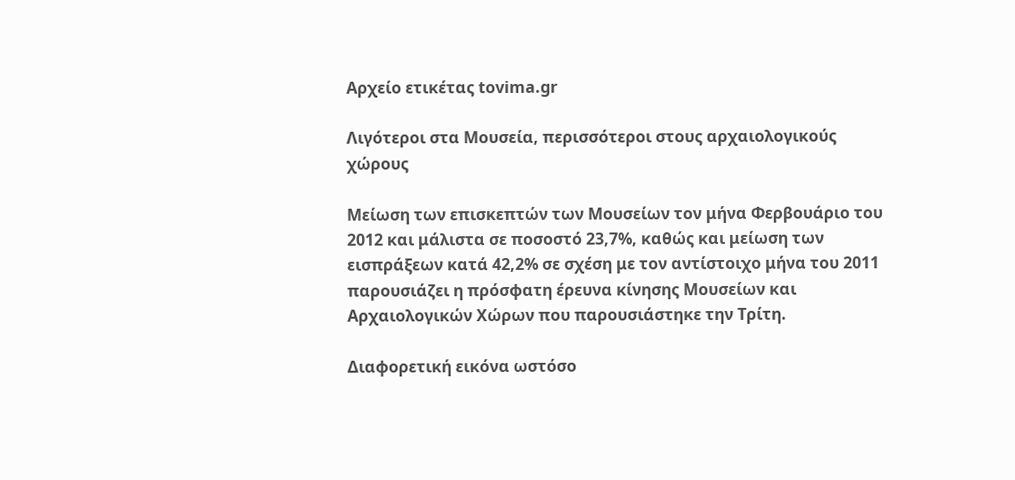Αρχείο ετικέτας tovima.gr

Λιγότεροι στα Μουσεία, περισσότεροι στους αρχαιολογικούς χώρους

Mείωση των επισκεπτών των Μουσείων τον μήνα Φερβουάριο του 2012 και μάλιστα σε ποσοστό 23,7%, καθώς και μείωση των εισπράξεων κατά 42,2% σε σχέση με τον αντίστοιχο μήνα του 2011 παρουσιάζει η πρόσφατη έρευνα κίνησης Μουσείων και Αρχαιολογικών Χώρων που παρουσιάστηκε την Τρίτη.

Διαφορετική εικόνα ωστόσο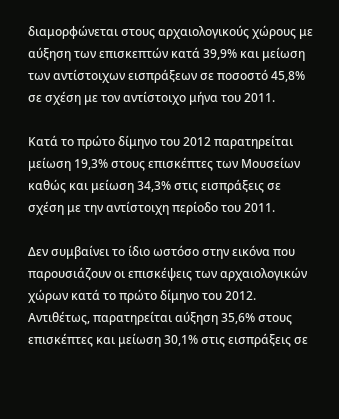διαμορφώνεται στους αρχαιολογικούς χώρους με αύξηση των επισκεπτών κατά 39,9% και μείωση των αντίστοιχων εισπράξεων σε ποσοστό 45,8% σε σχέση με τον αντίστοιχο μήνα του 2011.

Κατά το πρώτο δίμηνο του 2012 παρατηρείται μείωση 19,3% στους επισκέπτες των Μουσείων καθώς και μείωση 34,3% στις εισπράξεις σε σχέση με την αντίστοιχη περίοδο του 2011.

Δεν συμβαίνει το ίδιο ωστόσο στην εικόνα που παρουσιάζουν οι επισκέψεις των αρχαιολογικών χώρων κατά το πρώτο δίμηνο του 2012. Αντιθέτως, παρατηρείται αύξηση 35,6% στους επισκέπτες και μείωση 30,1% στις εισπράξεις σε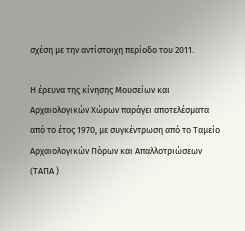σχέση με την αντίστοιχη περίοδο του 2011.

Η έρευνα της κίνησης Μουσείων και Αρχαιολογικών Χώρων παράγει αποτελέσματα από το έτος 1970, με συγκέντρωση από το Ταμείο Αρχαιολογικών Πόρων και Απαλλοτριώσεων (TAΠΑ )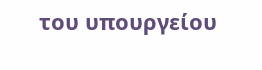του υπουργείου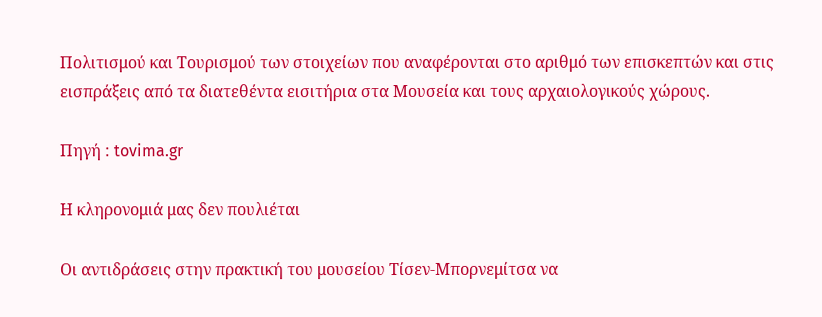Πολιτισμού και Τουρισμού των στοιχείων που αναφέρονται στο αριθμό των επισκεπτών και στις εισπράξεις από τα διατεθέντα εισιτήρια στα Μουσεία και τους αρχαιολογικούς χώρους.

Πηγή : tovima.gr

Η κληρονομιά μας δεν πουλιέται

Οι αντιδράσεις στην πρακτική του μουσείου Τίσεν-Μπορνεμίτσα να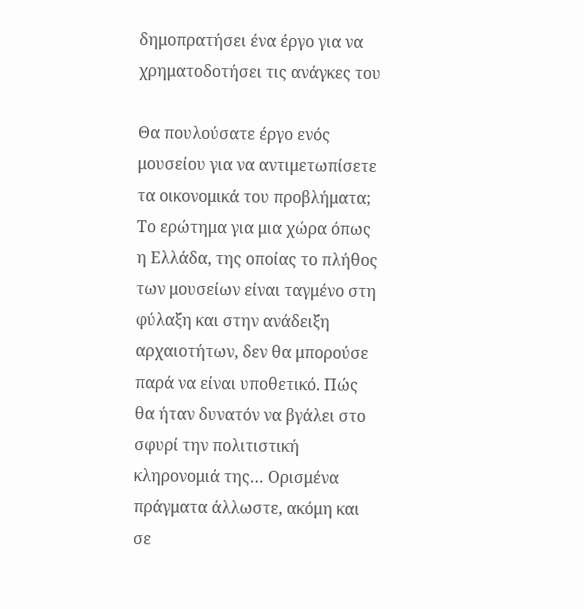δημοπρατήσει ένα έργο για να χρηματοδοτήσει τις ανάγκες του

Θα πουλούσατε έργο ενός μουσείου για να αντιμετωπίσετε τα οικονομικά του προβλήματα; Το ερώτημα για μια χώρα όπως η Ελλάδα, της οποίας το πλήθος των μουσείων είναι ταγμένο στη φύλαξη και στην ανάδειξη αρχαιοτήτων, δεν θα μπορούσε παρά να είναι υποθετικό. Πώς θα ήταν δυνατόν να βγάλει στο σφυρί την πολιτιστική κληρονομιά της… Ορισμένα πράγματα άλλωστε, ακόμη και σε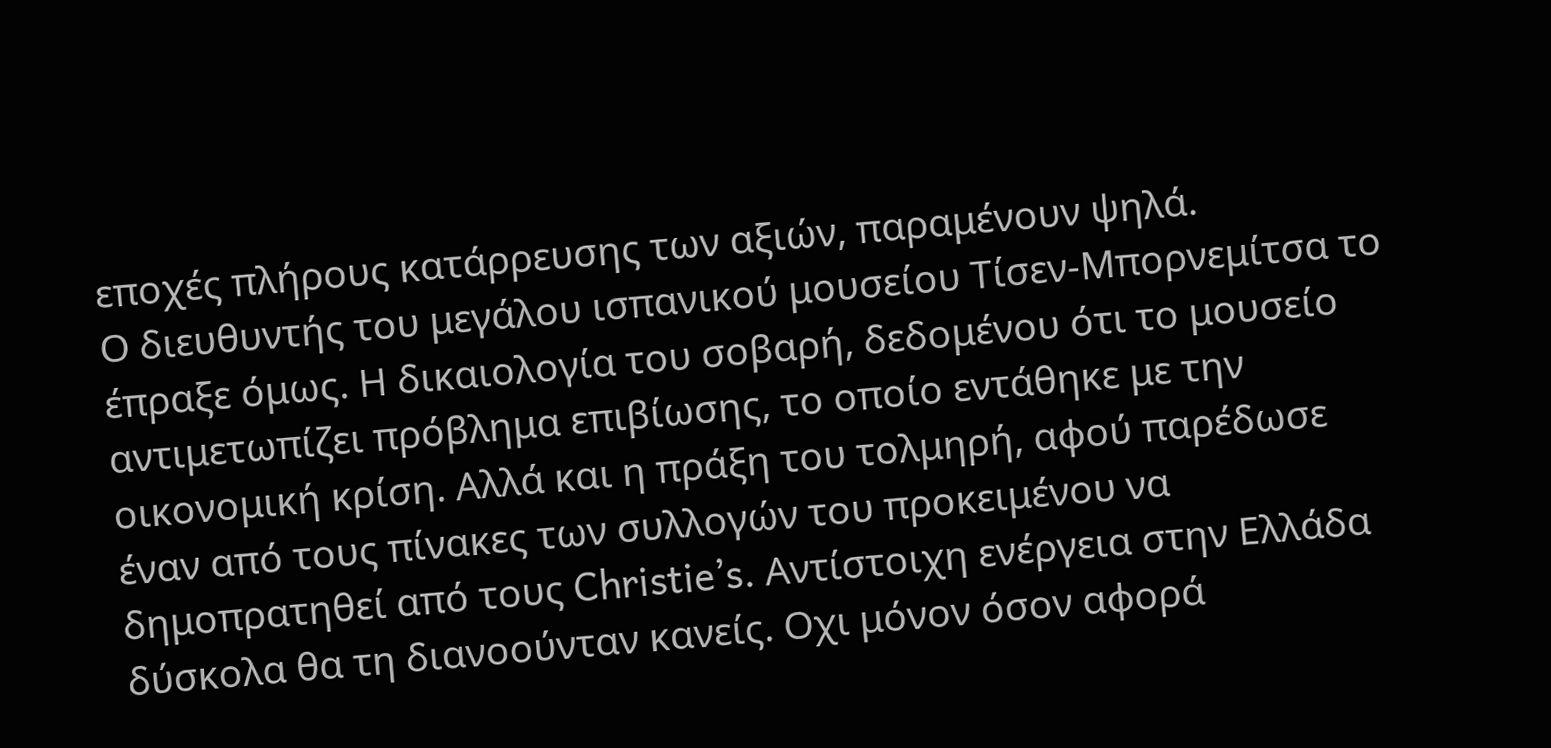εποχές πλήρους κατάρρευσης των αξιών, παραμένουν ψηλά.
Ο διευθυντής του μεγάλου ισπανικού μουσείου Τίσεν-Μπορνεμίτσα το έπραξε όμως. Η δικαιολογία του σοβαρή, δεδομένου ότι το μουσείο αντιμετωπίζει πρόβλημα επιβίωσης, το οποίο εντάθηκε με την οικονομική κρίση. Αλλά και η πράξη του τολμηρή, αφού παρέδωσε έναν από τους πίνακες των συλλογών του προκειμένου να δημοπρατηθεί από τους Christie’s. Αντίστοιχη ενέργεια στην Ελλάδα δύσκολα θα τη διανοούνταν κανείς. Οχι μόνον όσον αφορά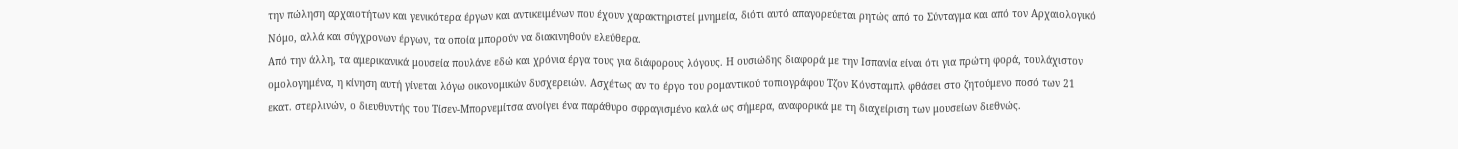την πώληση αρχαιοτήτων και γενικότερα έργων και αντικειμένων που έχουν χαρακτηριστεί μνημεία, διότι αυτό απαγορεύεται ρητώς από το Σύνταγμα και από τον Αρχαιολογικό Νόμο, αλλά και σύγχρονων έργων, τα οποία μπορούν να διακινηθούν ελεύθερα.
Από την άλλη, τα αμερικανικά μουσεία πουλάνε εδώ και χρόνια έργα τους για διάφορους λόγους. Η ουσιώδης διαφορά με την Ισπανία είναι ότι για πρώτη φορά, τουλάχιστον ομολογημένα, η κίνηση αυτή γίνεται λόγω οικονομικών δυσχερειών. Ασχέτως αν το έργο του ρομαντικού τοπιογράφου Τζον Κόνσταμπλ φθάσει στο ζητούμενο ποσό των 21 εκατ. στερλινών, ο διευθυντής του Τίσεν-Μπορνεμίτσα ανοίγει ένα παράθυρο σφραγισμένο καλά ως σήμερα, αναφορικά με τη διαχείριση των μουσείων διεθνώς.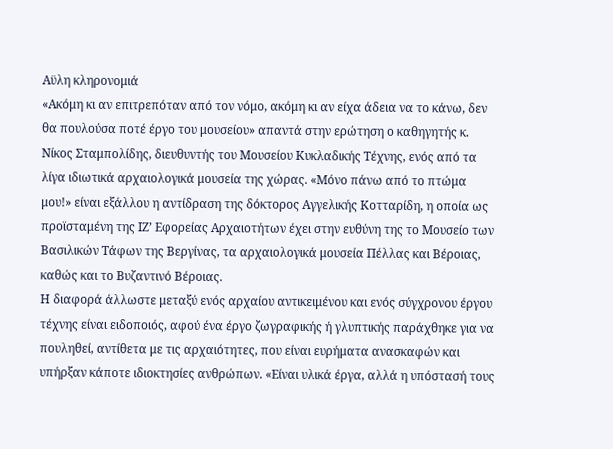Αϋλη κληρονομιά
«Ακόμη κι αν επιτρεπόταν από τον νόμο, ακόμη κι αν είχα άδεια να το κάνω, δεν θα πουλούσα ποτέ έργο του μουσείου» απαντά στην ερώτηση ο καθηγητής κ. Νίκος Σταμπολίδης, διευθυντής του Μουσείου Κυκλαδικής Τέχνης, ενός από τα λίγα ιδιωτικά αρχαιολογικά μουσεία της χώρας. «Μόνο πάνω από το πτώμα μου!» είναι εξάλλου η αντίδραση της δόκτορος Αγγελικής Κοτταρίδη, η οποία ως προϊσταμένη της ΙΖ’ Εφορείας Αρχαιοτήτων έχει στην ευθύνη της το Μουσείο των Βασιλικών Τάφων της Βεργίνας, τα αρχαιολογικά μουσεία Πέλλας και Βέροιας, καθώς και το Βυζαντινό Βέροιας.
Η διαφορά άλλωστε μεταξύ ενός αρχαίου αντικειμένου και ενός σύγχρονου έργου τέχνης είναι ειδοποιός, αφού ένα έργο ζωγραφικής ή γλυπτικής παράχθηκε για να πουληθεί, αντίθετα με τις αρχαιότητες, που είναι ευρήματα ανασκαφών και υπήρξαν κάποτε ιδιοκτησίες ανθρώπων. «Είναι υλικά έργα, αλλά η υπόστασή τους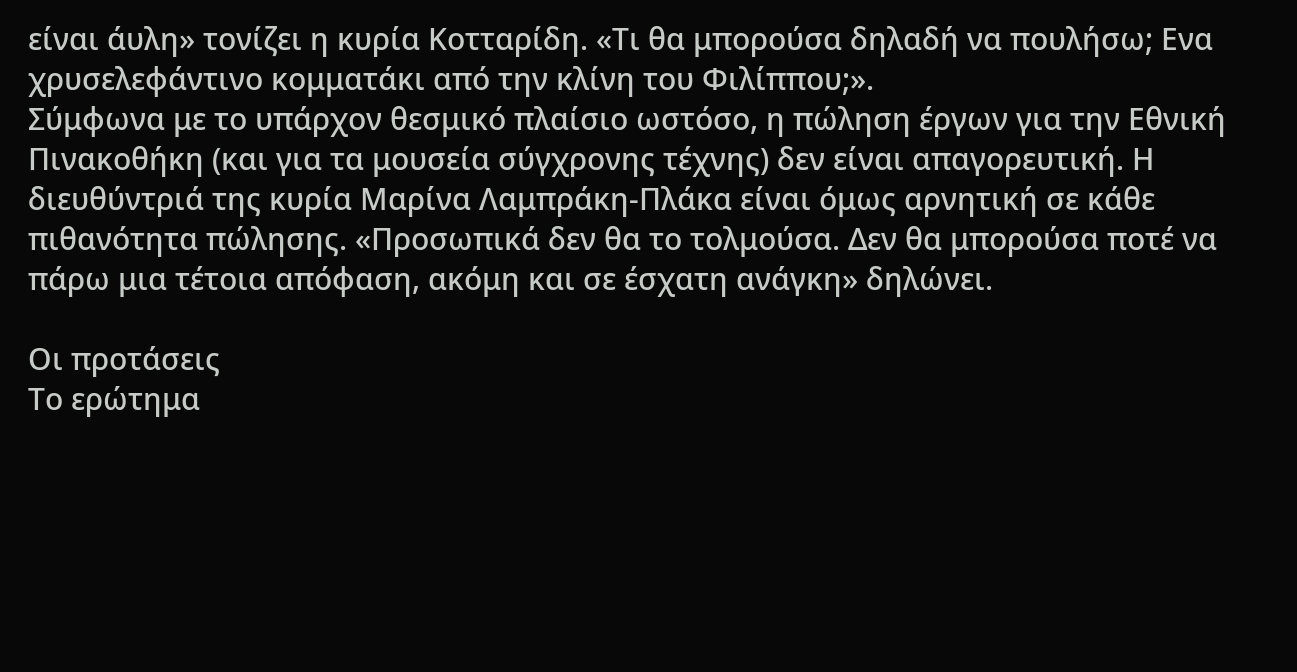είναι άυλη» τονίζει η κυρία Κοτταρίδη. «Τι θα μπορούσα δηλαδή να πουλήσω; Ενα χρυσελεφάντινο κομματάκι από την κλίνη του Φιλίππου;».
Σύμφωνα με το υπάρχον θεσμικό πλαίσιο ωστόσο, η πώληση έργων για την Εθνική Πινακοθήκη (και για τα μουσεία σύγχρονης τέχνης) δεν είναι απαγορευτική. Η διευθύντριά της κυρία Μαρίνα Λαμπράκη-Πλάκα είναι όμως αρνητική σε κάθε πιθανότητα πώλησης. «Προσωπικά δεν θα το τολμούσα. Δεν θα μπορούσα ποτέ να πάρω μια τέτοια απόφαση, ακόμη και σε έσχατη ανάγκη» δηλώνει.

Οι προτάσεις
Το ερώτημα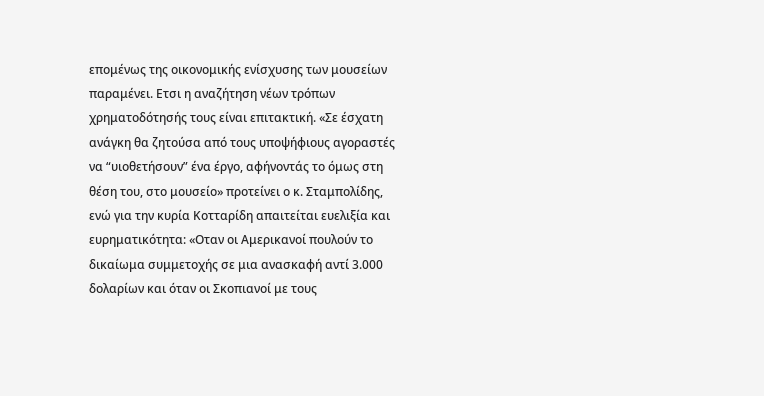επομένως της οικονομικής ενίσχυσης των μουσείων παραμένει. Ετσι η αναζήτηση νέων τρόπων χρηματοδότησής τους είναι επιτακτική. «Σε έσχατη ανάγκη θα ζητούσα από τους υποψήφιους αγοραστές να “υιοθετήσουν” ένα έργο, αφήνοντάς το όμως στη θέση του, στο μουσείο» προτείνει ο κ. Σταμπολίδης, ενώ για την κυρία Κοτταρίδη απαιτείται ευελιξία και ευρηματικότητα: «Οταν οι Αμερικανοί πουλούν το δικαίωμα συμμετοχής σε μια ανασκαφή αντί 3.000 δολαρίων και όταν οι Σκοπιανοί με τους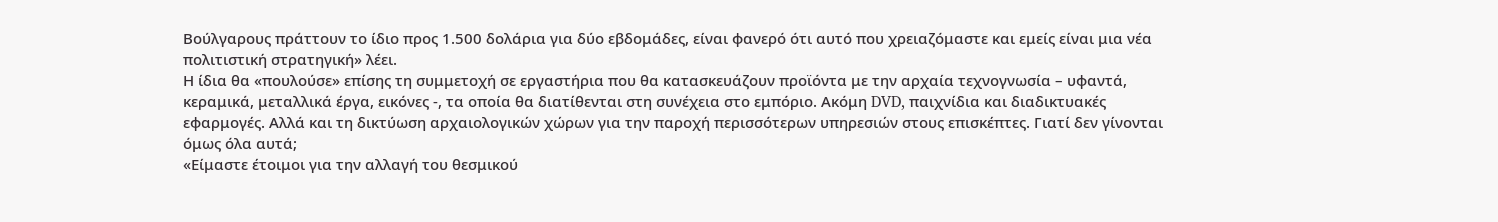Βούλγαρους πράττουν το ίδιο προς 1.500 δολάρια για δύο εβδομάδες, είναι φανερό ότι αυτό που χρειαζόμαστε και εμείς είναι μια νέα πολιτιστική στρατηγική» λέει.
Η ίδια θα «πουλούσε» επίσης τη συμμετοχή σε εργαστήρια που θα κατασκευάζουν προϊόντα με την αρχαία τεχνογνωσία – υφαντά, κεραμικά, μεταλλικά έργα, εικόνες -, τα οποία θα διατίθενται στη συνέχεια στο εμπόριο. Ακόμη DVD, παιχνίδια και διαδικτυακές εφαρμογές. Αλλά και τη δικτύωση αρχαιολογικών χώρων για την παροχή περισσότερων υπηρεσιών στους επισκέπτες. Γιατί δεν γίνονται όμως όλα αυτά;
«Είμαστε έτοιμοι για την αλλαγή του θεσμικού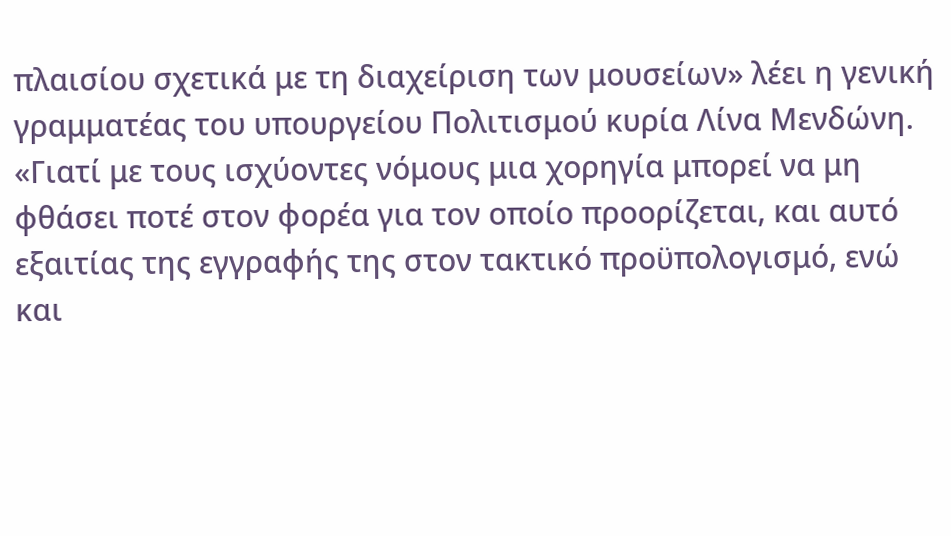πλαισίου σχετικά με τη διαχείριση των μουσείων» λέει η γενική γραμματέας του υπουργείου Πολιτισμού κυρία Λίνα Μενδώνη. «Γιατί με τους ισχύοντες νόμους μια χορηγία μπορεί να μη φθάσει ποτέ στον φορέα για τον οποίο προορίζεται, και αυτό εξαιτίας της εγγραφής της στον τακτικό προϋπολογισμό, ενώ και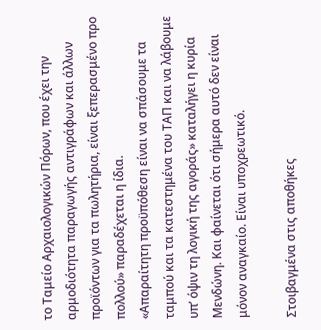το Ταμείο Αρχαιολογικών Πόρων, που έχει την αρμοδιότητα παραγωγής αντιγράφων και άλλων προϊόντων για τα πωλητήρια, είναι ξεπερασμένο προ πολλού» παραδέχεται η ίδια.
«Απαραίτητη προϋπόθεση είναι να σπάσουμε τα ταμπού και τα κατεστημένα του ΤΑΠ και να λάβουμε υπ’ όψιν τη λογική της αγοράς» καταλήγει η κυρία Μενδώνη. Και φαίνεται ότι σήμερα αυτό δεν είναι μόνον αναγκαίο. Είναι υποχρεωτικό.

Στοιβαγμένα στις αποθήκες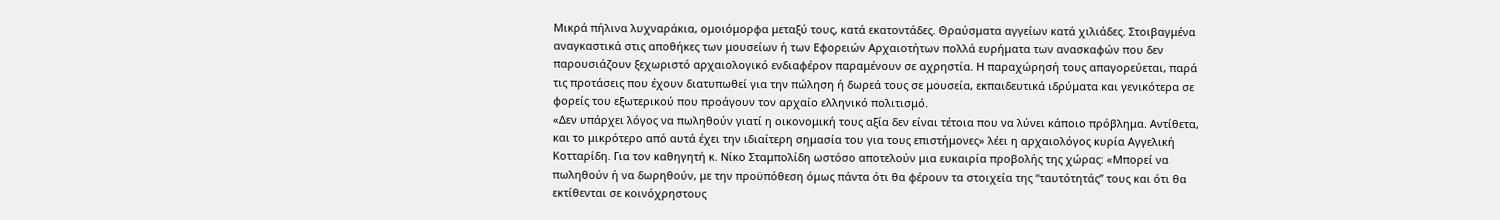Μικρά πήλινα λυχναράκια, ομοιόμορφα μεταξύ τους, κατά εκατοντάδες. Θραύσματα αγγείων κατά χιλιάδες. Στοιβαγμένα αναγκαστικά στις αποθήκες των μουσείων ή των Εφορειών Αρχαιοτήτων πολλά ευρήματα των ανασκαφών που δεν παρουσιάζουν ξεχωριστό αρχαιολογικό ενδιαφέρον παραμένουν σε αχρηστία. Η παραχώρησή τους απαγορεύεται, παρά τις προτάσεις που έχουν διατυπωθεί για την πώληση ή δωρεά τους σε μουσεία, εκπαιδευτικά ιδρύματα και γενικότερα σε φορείς του εξωτερικού που προάγουν τον αρχαίο ελληνικό πολιτισμό.
«Δεν υπάρχει λόγος να πωληθούν γιατί η οικονομική τους αξία δεν είναι τέτοια που να λύνει κάποιο πρόβλημα. Αντίθετα, και το μικρότερο από αυτά έχει την ιδιαίτερη σημασία του για τους επιστήμονες» λέει η αρχαιολόγος κυρία Αγγελική Κοτταρίδη. Για τον καθηγητή κ. Νίκο Σταμπολίδη ωστόσο αποτελούν μια ευκαιρία προβολής της χώρας: «Μπορεί να πωληθούν ή να δωρηθούν, με την προϋπόθεση όμως πάντα ότι θα φέρουν τα στοιχεία της “ταυτότητάς” τους και ότι θα εκτίθενται σε κοινόχρηστους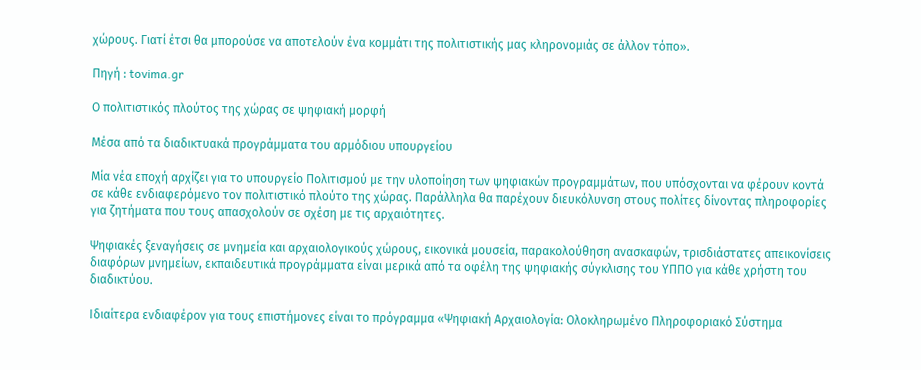χώρους. Γιατί έτσι θα μπορούσε να αποτελούν ένα κομμάτι της πολιτιστικής μας κληρονομιάς σε άλλον τόπο».

Πηγή : tovima.gr

Ο πολιτιστικός πλούτος της χώρας σε ψηφιακή μορφή

Μέσα από τα διαδικτυακά προγράμματα του αρμόδιου υπουργείου

Μία νέα εποχή αρχίζει για το υπουργείο Πολιτισμού με την υλοποίηση των ψηφιακών προγραμμάτων, που υπόσχονται να φέρουν κοντά σε κάθε ενδιαφερόμενο τον πολιτιστικό πλούτο της χώρας. Παράλληλα θα παρέχουν διευκόλυνση στους πολίτες δίνοντας πληροφορίες για ζητήματα που τους απασχολούν σε σχέση με τις αρχαιότητες.

Ψηφιακές ξεναγήσεις σε μνημεία και αρχαιολογικούς χώρους, εικονικά μουσεία, παρακολούθηση ανασκαφών, τρισδιάστατες απεικονίσεις διαφόρων μνημείων, εκπαιδευτικά προγράμματα είναι μερικά από τα οφέλη της ψηφιακής σύγκλισης του ΥΠΠΟ για κάθε χρήστη του διαδικτύου.

Ιδιαίτερα ενδιαφέρον για τους επιστήμονες είναι το πρόγραμμα «Ψηφιακή Αρχαιολογία: Ολοκληρωμένο Πληροφοριακό Σύστημα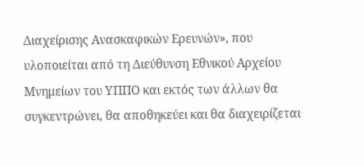Διαχείρισης Ανασκαφικών Ερευνών», που υλοποιείται από τη Διεύθυνση Εθνικού Αρχείου Μνημείων του ΥΠΠΟ και εκτός των άλλων θα συγκεντρώνει, θα αποθηκεύει και θα διαχειρίζεται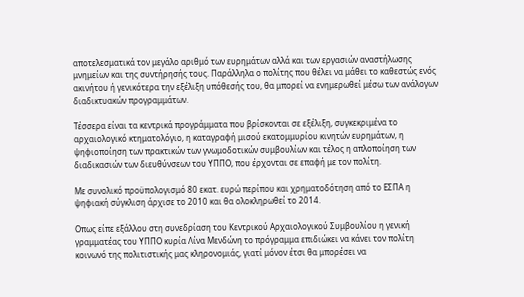αποτελεσματικά τον μεγάλο αριθμό των ευρημάτων αλλά και των εργασιών αναστήλωσης μνημείων και της συντήρησής τους. Παράλληλα ο πολίτης που θέλει να μάθει το καθεστώς ενός ακινήτου ή γενικότερα την εξέλιξη υπόθεσής του, θα μπορεί να ενημερωθεί μέσω των ανάλογων διαδικτυακών προγραμμάτων.

Τέσσερα είναι τα κεντρικά προγράμματα που βρίσκονται σε εξέλιξη, συγκεκριμένα το αρχαιολογικό κτηματολόγιο, η καταγραφή μισού εκατομμυρίου κινητών ευρημάτων, η ψηφιοποίηση των πρακτικών των γνωμοδοτικών συμβουλίων και τέλος η απλοποίηση των διαδικασιών των διευθύνσεων του ΥΠΠΟ, που έρχονται σε επαφή με τον πολίτη.

Με συνολικό προϋπολογισμό 80 εκατ. ευρώ περίπου και χρηματοδότηση από το ΕΣΠΑ η ψηφιακή σύγκλιση άρχισε το 2010 και θα ολοκληρωθεί το 2014.

Οπως είπε εξάλλου στη συνεδρίαση του Κεντρικού Αρχαιολογικού Συμβουλίου η γενική γραμματέας του ΥΠΠΟ κυρία Λίνα Μενδώνη το πρόγραμμα επιδιώκει να κάνει τον πολίτη κοινωνό της πολιτιστικής μας κληρονομιάς, γιατί μόνον έτσι θα μπορέσει να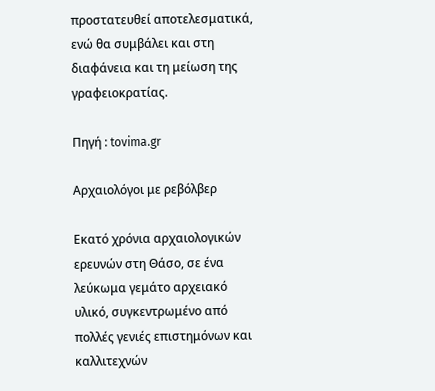προστατευθεί αποτελεσματικά, ενώ θα συμβάλει και στη διαφάνεια και τη μείωση της γραφειοκρατίας.

Πηγή : tovima.gr

Αρχαιολόγοι με ρεβόλβερ

Εκατό χρόνια αρχαιολογικών ερευνών στη Θάσο, σε ένα λεύκωμα γεμάτο αρχειακό υλικό, συγκεντρωμένο από πολλές γενιές επιστημόνων και καλλιτεχνών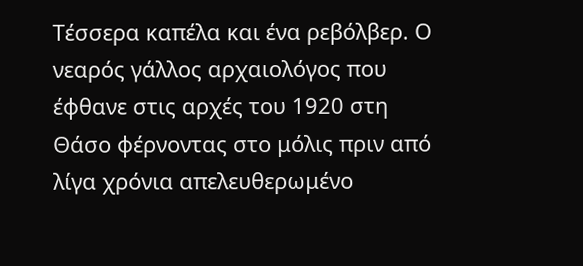Τέσσερα καπέλα και ένα ρεβόλβερ. Ο νεαρός γάλλος αρχαιολόγος που έφθανε στις αρχές του 1920 στη Θάσο φέρνοντας στο μόλις πριν από λίγα χρόνια απελευθερωμένο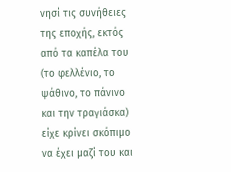νησί τις συνήθειες της εποχής, εκτός από τα καπέλα του (το φελλένιο, το ψάθινο, το πάνινο και την τραγιάσκα) είχε κρίνει σκόπιμο να έχει μαζί του και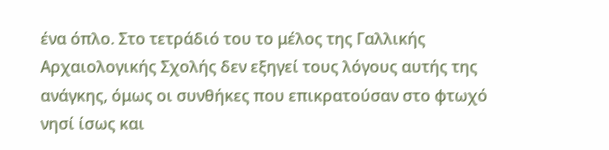ένα όπλο. Στο τετράδιό του το μέλος της Γαλλικής Αρχαιολογικής Σχολής δεν εξηγεί τους λόγους αυτής της ανάγκης, όμως οι συνθήκες που επικρατούσαν στο φτωχό νησί ίσως και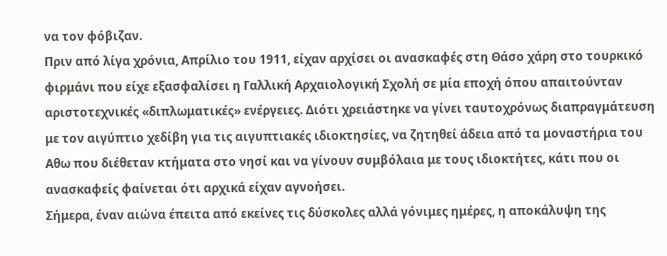να τον φόβιζαν.
Πριν από λίγα χρόνια, Απρίλιο του 1911, είχαν αρχίσει οι ανασκαφές στη Θάσο χάρη στο τουρκικό φιρμάνι που είχε εξασφαλίσει η Γαλλική Αρχαιολογική Σχολή σε μία εποχή όπου απαιτούνταν αριστοτεχνικές «διπλωματικές» ενέργειες. Διότι χρειάστηκε να γίνει ταυτοχρόνως διαπραγμάτευση με τον αιγύπτιο χεδίβη για τις αιγυπτιακές ιδιοκτησίες, να ζητηθεί άδεια από τα μοναστήρια του Αθω που διέθεταν κτήματα στο νησί και να γίνουν συμβόλαια με τους ιδιοκτήτες, κάτι που οι ανασκαφείς φαίνεται ότι αρχικά είχαν αγνοήσει.
Σήμερα, έναν αιώνα έπειτα από εκείνες τις δύσκολες αλλά γόνιμες ημέρες, η αποκάλυψη της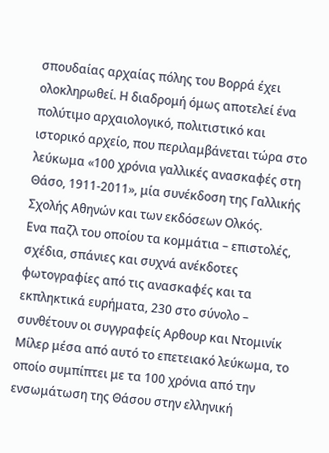σπουδαίας αρχαίας πόλης του Βορρά έχει ολοκληρωθεί. Η διαδρομή όμως αποτελεί ένα πολύτιμο αρχαιολογικό, πολιτιστικό και ιστορικό αρχείο, που περιλαμβάνεται τώρα στο λεύκωμα «100 χρόνια γαλλικές ανασκαφές στη Θάσο, 1911-2011», μία συνέκδοση της Γαλλικής Σχολής Αθηνών και των εκδόσεων Ολκός.
Ενα παζλ του οποίου τα κομμάτια – επιστολές, σχέδια, σπάνιες και συχνά ανέκδοτες φωτογραφίες από τις ανασκαφές και τα εκπληκτικά ευρήματα, 230 στο σύνολο – συνθέτουν οι συγγραφείς Αρθουρ και Ντομινίκ Μίλερ μέσα από αυτό το επετειακό λεύκωμα, το οποίο συμπίπτει με τα 100 χρόνια από την ενσωμάτωση της Θάσου στην ελληνική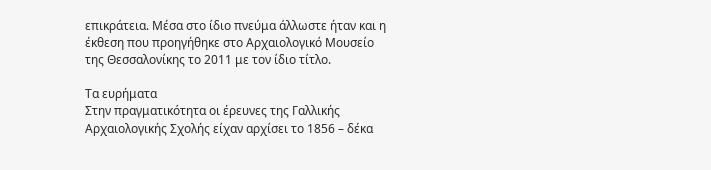επικράτεια. Μέσα στο ίδιο πνεύμα άλλωστε ήταν και η έκθεση που προηγήθηκε στο Αρχαιολογικό Μουσείο της Θεσσαλονίκης το 2011 με τον ίδιο τίτλο.

Τα ευρήματα
Στην πραγματικότητα οι έρευνες της Γαλλικής Αρχαιολογικής Σχολής είχαν αρχίσει το 1856 – δέκα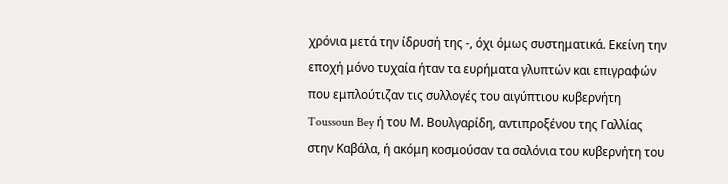χρόνια μετά την ίδρυσή της -, όχι όμως συστηματικά. Εκείνη την εποχή μόνο τυχαία ήταν τα ευρήματα γλυπτών και επιγραφών που εμπλούτιζαν τις συλλογές του αιγύπτιου κυβερνήτη Toussoun Bey ή του Μ. Βουλγαρίδη, αντιπροξένου της Γαλλίας στην Καβάλα, ή ακόμη κοσμούσαν τα σαλόνια του κυβερνήτη του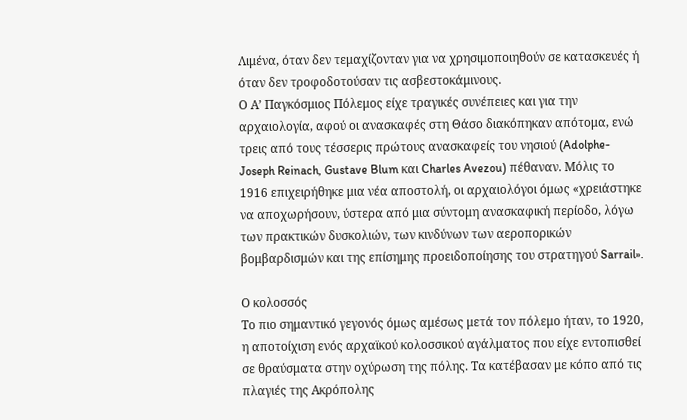Λιμένα, όταν δεν τεμαχίζονταν για να χρησιμοποιηθούν σε κατασκευές ή όταν δεν τροφοδοτούσαν τις ασβεστοκάμινους.
Ο Α’ Παγκόσμιος Πόλεμος είχε τραγικές συνέπειες και για την αρχαιολογία, αφού οι ανασκαφές στη Θάσο διακόπηκαν απότομα, ενώ τρεις από τους τέσσερις πρώτους ανασκαφείς του νησιού (Adolphe-Joseph Reinach, Gustave Blum και Charles Avezou) πέθαναν. Μόλις το 1916 επιχειρήθηκε μια νέα αποστολή, οι αρχαιολόγοι όμως «χρειάστηκε να αποχωρήσουν, ύστερα από μια σύντομη ανασκαφική περίοδο, λόγω των πρακτικών δυσκολιών, των κινδύνων των αεροπορικών βομβαρδισμών και της επίσημης προειδοποίησης του στρατηγού Sarrail».

Ο κολοσσός
Το πιο σημαντικό γεγονός όμως αμέσως μετά τον πόλεμο ήταν, το 1920, η αποτοίχιση ενός αρχαϊκού κολοσσικού αγάλματος που είχε εντοπισθεί σε θραύσματα στην οχύρωση της πόλης. Τα κατέβασαν με κόπο από τις πλαγιές της Ακρόπολης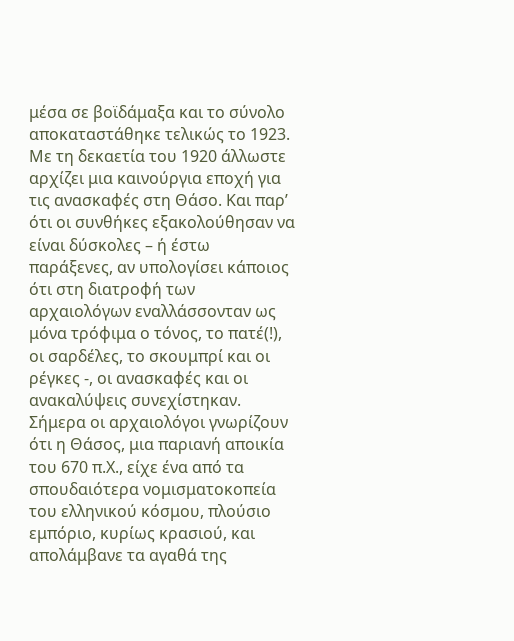μέσα σε βοϊδάμαξα και το σύνολο αποκαταστάθηκε τελικώς το 1923. Με τη δεκαετία του 1920 άλλωστε αρχίζει μια καινούργια εποχή για τις ανασκαφές στη Θάσο. Και παρ’ ότι οι συνθήκες εξακολούθησαν να είναι δύσκολες – ή έστω παράξενες, αν υπολογίσει κάποιος ότι στη διατροφή των αρχαιολόγων εναλλάσσονταν ως μόνα τρόφιμα ο τόνος, το πατέ(!), οι σαρδέλες, το σκουμπρί και οι ρέγκες -, οι ανασκαφές και οι ανακαλύψεις συνεχίστηκαν.
Σήμερα οι αρχαιολόγοι γνωρίζουν ότι η Θάσος, μια παριανή αποικία του 670 π.Χ., είχε ένα από τα σπουδαιότερα νομισματοκοπεία του ελληνικού κόσμου, πλούσιο εμπόριο, κυρίως κρασιού, και απολάμβανε τα αγαθά της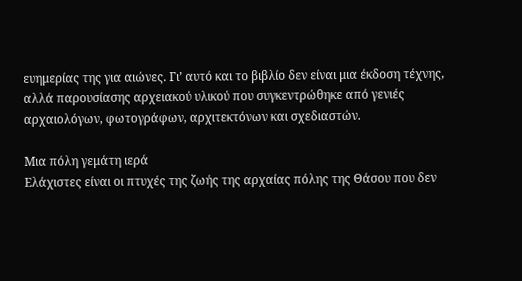ευημερίας της για αιώνες. Γι’ αυτό και το βιβλίο δεν είναι μια έκδοση τέχνης, αλλά παρουσίασης αρχειακού υλικού που συγκεντρώθηκε από γενιές αρχαιολόγων, φωτογράφων, αρχιτεκτόνων και σχεδιαστών.

Μια πόλη γεμάτη ιερά
Ελάχιστες είναι οι πτυχές της ζωής της αρχαίας πόλης της Θάσου που δεν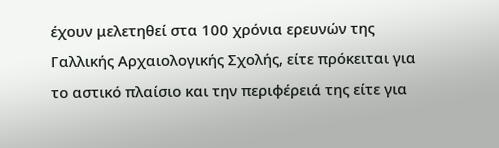έχουν μελετηθεί στα 100 χρόνια ερευνών της Γαλλικής Αρχαιολογικής Σχολής, είτε πρόκειται για το αστικό πλαίσιο και την περιφέρειά της είτε για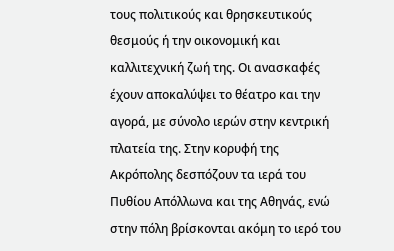τους πολιτικούς και θρησκευτικούς θεσμούς ή την οικονομική και καλλιτεχνική ζωή της. Οι ανασκαφές έχουν αποκαλύψει το θέατρο και την αγορά, με σύνολο ιερών στην κεντρική πλατεία της. Στην κορυφή της Ακρόπολης δεσπόζουν τα ιερά του Πυθίου Απόλλωνα και της Αθηνάς, ενώ στην πόλη βρίσκονται ακόμη το ιερό του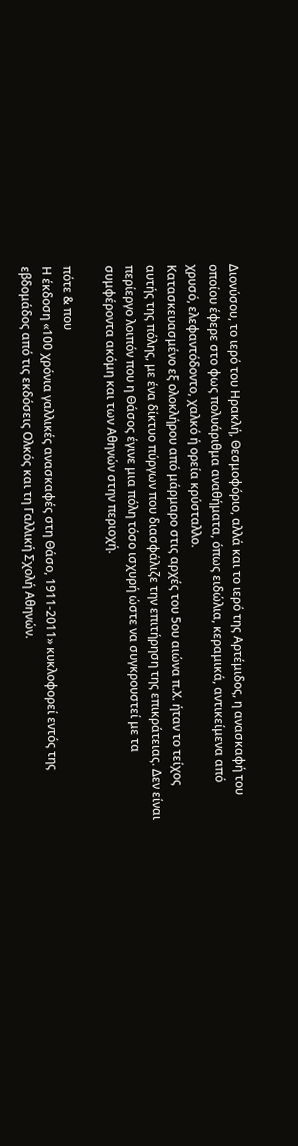Διονύσου, το ιερό του Ηρακλή, Θεσμοφόριο, αλλά και το ιερό της Αρτέμιδος, η ανασκαφή του οποίου έφερε στο φως πολυάριθμα αναθήματα, όπως ειδώλια, κεραμικά, αντικείμενα από χρυσό, ελεφαντόδοντο, χαλκό ή ορεία κρύσταλλο.
Κατασκευασμένο εξ ολοκλήρου από μάρμαρο στις αρχές του 5ου αιώνα π.Χ. ήταν το τείχος αυτής της πόλης, με ένα δίκτυο πύργων που διασφάλιζε την επιτήρηση της επικράτειας. Δεν είναι περίεργο λοιπόν που η Θάσος έγινε μια πόλη τόσο ισχυρή ώστε να συγκρουστεί με τα συμφέροντα ακόμη και των Αθηνών στην περιοχή.

πότε & που
Η έκδοση «100 χρόνια γαλλικές ανασκαφές στη Θάσο, 1911-2011» κυκλοφορεί εντός της εβδομάδος από τις εκδόσεις Ολκός και τη Γαλλική Σχολή Αθηνών.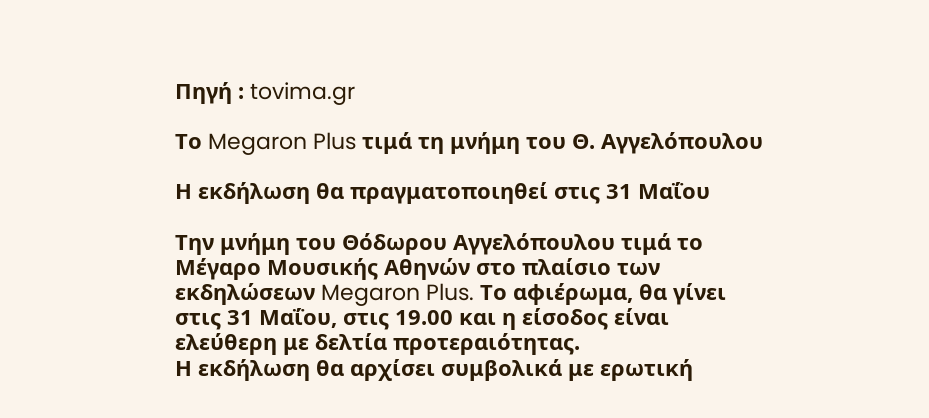Πηγή : tovima.gr

Το Megaron Plus τιμά τη μνήμη του Θ. Αγγελόπουλου

Η εκδήλωση θα πραγματοποιηθεί στις 31 Μαΐου

Την μνήμη του Θόδωρου Αγγελόπουλου τιμά το Μέγαρο Μουσικής Αθηνών στο πλαίσιο των εκδηλώσεων Megaron Plus. Το αφιέρωμα, θα γίνει στις 31 Μαΐου, στις 19.00 και η είσοδος είναι ελεύθερη με δελτία προτεραιότητας.
Η εκδήλωση θα αρχίσει συμβολικά με ερωτική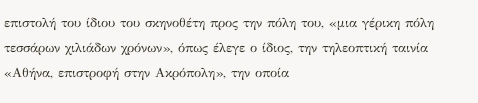επιστολή του ίδιου του σκηνοθέτη προς την πόλη του, «μια γέρικη πόλη τεσσάρων χιλιάδων χρόνων», όπως έλεγε ο ίδιος, την τηλεοπτική ταινία «Αθήνα, επιστροφή στην Ακρόπολη», την οποία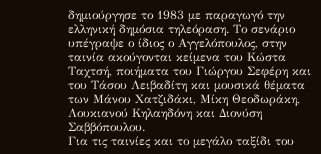δημιούργησε το 1983 με παραγωγό την ελληνική δημόσια τηλεόραση. Το σενάριο υπέγραψε ο ίδιος ο Αγγελόπουλος, στην ταινία ακούγονται κείμενα του Κώστα Ταχτσή, ποιήματα του Γιώργου Σεφέρη και του Τάσου Λειβαδίτη και μουσικά θέματα των Μάνου Χατζιδάκι, Μίκη Θεοδωράκη, Λουκιανού Κηλαηδόνη και Διονύση Σαββόπουλου.
Για τις ταινίες και το μεγάλο ταξίδι του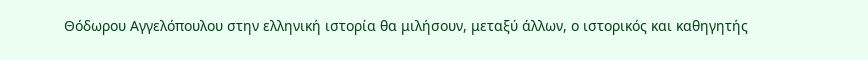Θόδωρου Αγγελόπουλου στην ελληνική ιστορία θα μιλήσουν, μεταξύ άλλων, ο ιστορικός και καθηγητής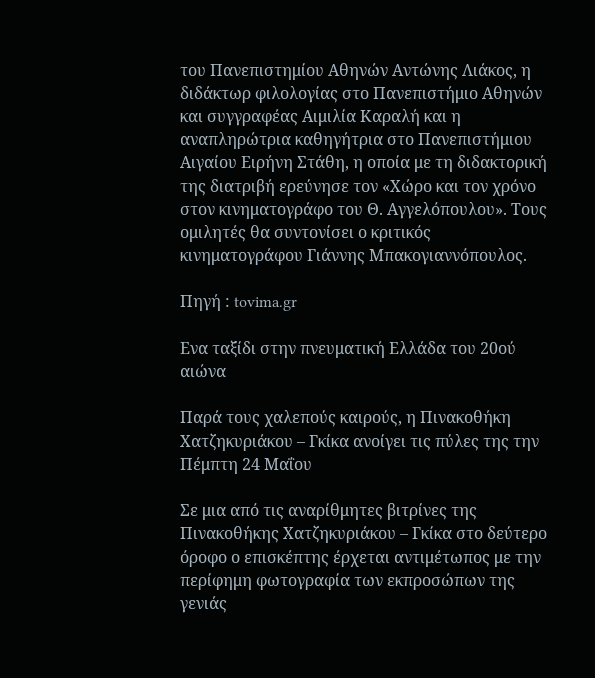του Πανεπιστημίου Αθηνών Αντώνης Λιάκος, η διδάκτωρ φιλολογίας στο Πανεπιστήμιο Αθηνών και συγγραφέας Αιμιλία Καραλή και η αναπληρώτρια καθηγήτρια στο Πανεπιστήμιου Αιγαίου Ειρήνη Στάθη, η οποία με τη διδακτορική της διατριβή ερεύνησε τον «Χώρο και τον χρόνο στον κινηματογράφο του Θ. Αγγελόπουλου». Τους ομιλητές θα συντονίσει ο κριτικός κινηματογράφου Γιάννης Μπακογιαννόπουλος.

Πηγή : tovima.gr

Ενα ταξίδι στην πνευματική Ελλάδα του 20ού αιώνα

Παρά τους χαλεπούς καιρούς, η Πινακοθήκη Χατζηκυριάκου – Γκίκα ανοίγει τις πύλες της την Πέμπτη 24 Μαΐου

Σε μια από τις αναρίθμητες βιτρίνες της Πινακοθήκης Χατζηκυριάκου – Γκίκα στο δεύτερο όροφο ο επισκέπτης έρχεται αντιμέτωπος με την περίφημη φωτογραφία των εκπροσώπων της γενιάς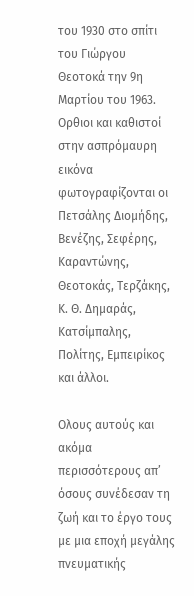του 1930 στο σπίτι του Γιώργου Θεοτοκά την 9η Μαρτίου του 1963. Oρθιοι και καθιστοί στην ασπρόμαυρη εικόνα φωτογραφίζονται οι Πετσάλης Διομήδης, Βενέζης, Σεφέρης, Καραντώνης, Θεοτοκάς, Τερζάκης, Κ. Θ. Δημαράς, Κατσίμπαλης, Πολίτης, Εμπειρίκος και άλλοι.

Oλους αυτούς και ακόμα περισσότερους απ’ όσους συνέδεσαν τη ζωή και το έργο τους με μια εποχή μεγάλης πνευματικής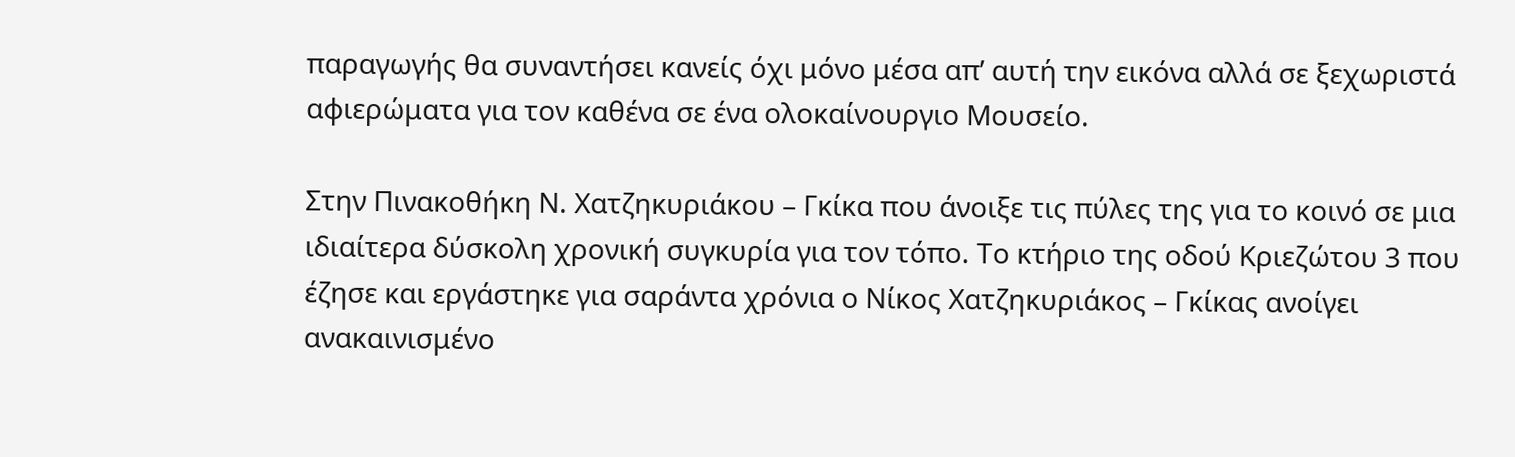παραγωγής θα συναντήσει κανείς όχι μόνο μέσα απ’ αυτή την εικόνα αλλά σε ξεχωριστά αφιερώματα για τον καθένα σε ένα ολοκαίνουργιο Μουσείο.

Στην Πινακοθήκη Ν. Χατζηκυριάκου – Γκίκα που άνοιξε τις πύλες της για το κοινό σε μια ιδιαίτερα δύσκολη χρονική συγκυρία για τον τόπο. Το κτήριο της οδού Κριεζώτου 3 που έζησε και εργάστηκε για σαράντα χρόνια ο Νίκος Χατζηκυριάκος – Γκίκας ανοίγει ανακαινισμένο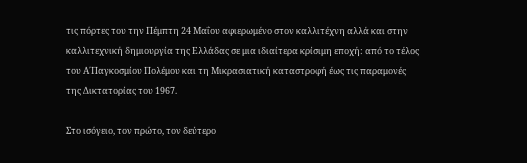τις πόρτες του την Πέμπτη 24 Μαΐου αφιερωμένο στον καλλιτέχνη αλλά και στην καλλιτεχνική δημιουργία της Ελλάδας σε μια ιδιαίτερα κρίσιμη εποχή: από το τέλος του Α΄Παγκοσμίου Πολέμου και τη Μικρασιατική καταστροφή έως τις παραμονές της Δικτατορίας του 1967.

Στο ισόγειο, τον πρώτο, τον δεύτερο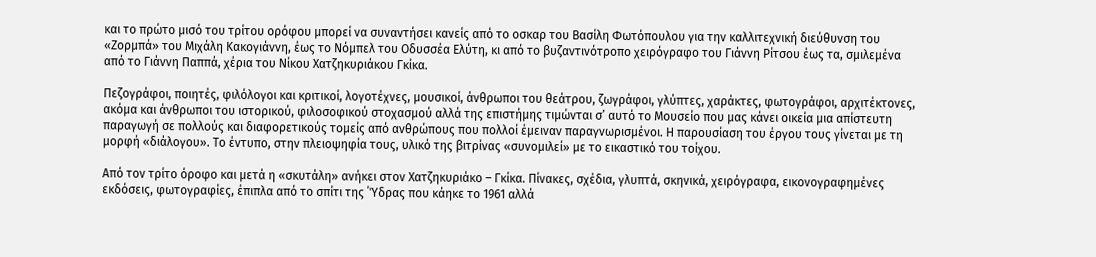και το πρώτο μισό του τρίτου ορόφου μπορεί να συναντήσει κανείς από το οσκαρ του Βασίλη Φωτόπουλου για την καλλιτεχνική διεύθυνση του «Ζορμπά» του Μιχάλη Κακογιάννη, έως το Νόμπελ του Οδυσσέα Ελύτη, κι από το βυζαντινότροπο χειρόγραφο του Γιάννη Ρίτσου έως τα, σμιλεμένα από το Γιάννη Παππά, χέρια του Νίκου Χατζηκυριάκου Γκίκα.

Πεζογράφοι, ποιητές, φιλόλογοι και κριτικοί, λογοτέχνες, μουσικοί, άνθρωποι του θεάτρου, ζωγράφοι, γλύπτες, χαράκτες, φωτογράφοι, αρχιτέκτονες, ακόμα και άνθρωποι του ιστορικού, φιλοσοφικού στοχασμού αλλά της επιστήμης τιμώνται σ’ αυτό το Μουσείο που μας κάνει οικεία μια απίστευτη παραγωγή σε πολλούς και διαφορετικούς τομείς από ανθρώπους που πολλοί έμειναν παραγνωρισμένοι. Η παρουσίαση του έργου τους γίνεται με τη μορφή «διάλογου». Το έντυπο, στην πλειοψηφία τους, υλικό της βιτρίνας «συνομιλεί» με το εικαστικό του τοίχου.

Από τον τρίτο όροφο και μετά η «σκυτάλη» ανήκει στον Χατζηκυριάκο – Γκίκα. Πίνακες, σχέδια, γλυπτά, σκηνικά, χειρόγραφα, εικονογραφημένες εκδόσεις, φωτογραφίες, έπιπλα από το σπίτι της ΄Ύδρας που κάηκε το 1961 αλλά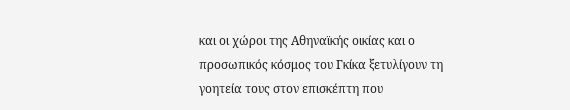και οι χώροι της Αθηναϊκής οικίας και ο προσωπικός κόσμος του Γκίκα ξετυλίγουν τη γοητεία τους στον επισκέπτη που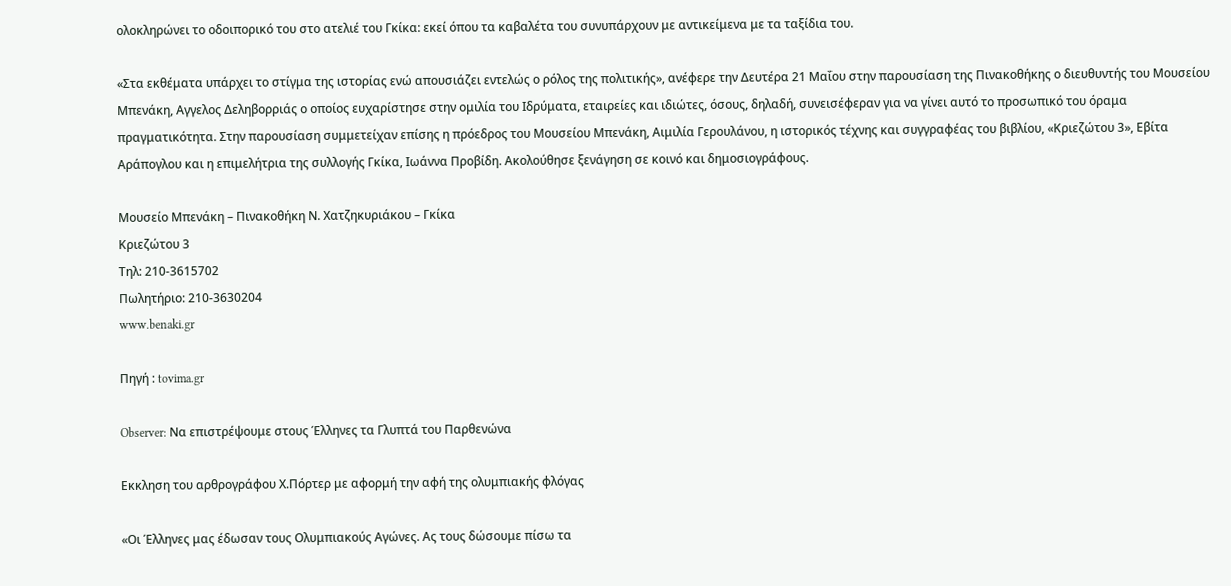ολοκληρώνει το οδοιπορικό του στο ατελιέ του Γκίκα: εκεί όπου τα καβαλέτα του συνυπάρχουν με αντικείμενα με τα ταξίδια του.

«Στα εκθέματα υπάρχει το στίγμα της ιστορίας ενώ απουσιάζει εντελώς ο ρόλος της πολιτικής», ανέφερε την Δευτέρα 21 Μαΐου στην παρουσίαση της Πινακοθήκης ο διευθυντής του Μουσείου Μπενάκη, Aγγελος Δεληβορριάς ο οποίος ευχαρίστησε στην ομιλία του Ιδρύματα, εταιρείες και ιδιώτες, όσους, δηλαδή, συνεισέφεραν για να γίνει αυτό το προσωπικό του όραμα πραγματικότητα. Στην παρουσίαση συμμετείχαν επίσης η πρόεδρος του Μουσείου Μπενάκη, Αιμιλία Γερουλάνου, η ιστορικός τέχνης και συγγραφέας του βιβλίου, «Κριεζώτου 3», Εβίτα Αράπογλου και η επιμελήτρια της συλλογής Γκίκα, Ιωάννα Προβίδη. Ακολούθησε ξενάγηση σε κοινό και δημοσιογράφους.

Μουσείο Μπενάκη – Πινακοθήκη Ν. Χατζηκυριάκου – Γκίκα
Κριεζώτου 3
Τηλ: 210-3615702
Πωλητήριο: 210-3630204
www.benaki.gr

Πηγή : tovima.gr

Observer: Να επιστρέψουμε στους Έλληνες τα Γλυπτά του Παρθενώνα

Εκκληση του αρθρογράφου Χ.Πόρτερ με αφορμή την αφή της ολυμπιακής φλόγας

«Οι Έλληνες μας έδωσαν τους Ολυμπιακούς Αγώνες. Ας τους δώσουμε πίσω τα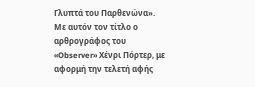Γλυπτά του Παρθενώνα». Με αυτόν τον τίτλο ο αρθρογράφος του «Observer» Χένρι Πόρτερ, με αφορμή την τελετή αφής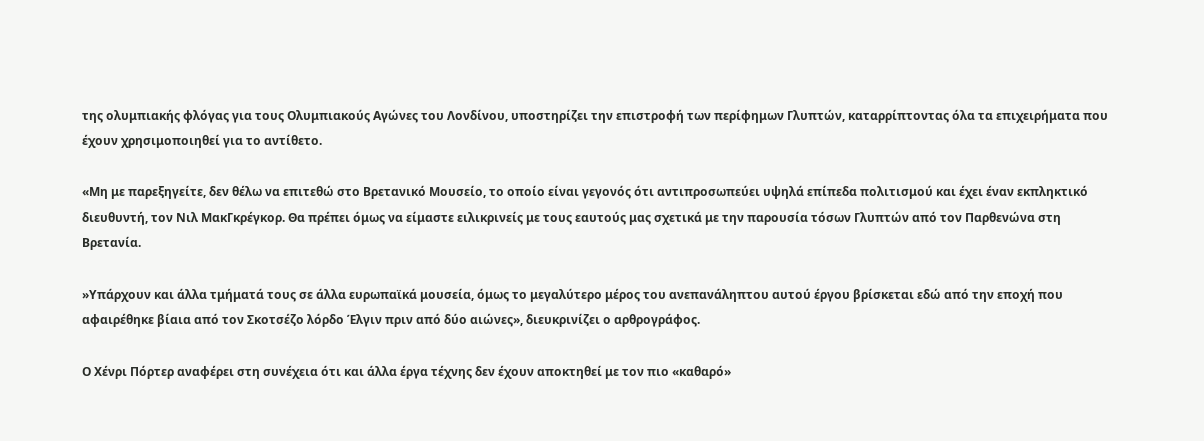της ολυμπιακής φλόγας για τους Ολυμπιακούς Αγώνες του Λονδίνου, υποστηρίζει την επιστροφή των περίφημων Γλυπτών, καταρρίπτοντας όλα τα επιχειρήματα που έχουν χρησιμοποιηθεί για το αντίθετο.

«Μη με παρεξηγείτε, δεν θέλω να επιτεθώ στο Βρετανικό Μουσείο, το οποίο είναι γεγονός ότι αντιπροσωπεύει υψηλά επίπεδα πολιτισμού και έχει έναν εκπληκτικό διευθυντή, τον Νιλ ΜακΓκρέγκορ. Θα πρέπει όμως να είμαστε ειλικρινείς με τους εαυτούς μας σχετικά με την παρουσία τόσων Γλυπτών από τον Παρθενώνα στη Βρετανία.

»Υπάρχουν και άλλα τμήματά τους σε άλλα ευρωπαϊκά μουσεία, όμως το μεγαλύτερο μέρος του ανεπανάληπτου αυτού έργου βρίσκεται εδώ από την εποχή που αφαιρέθηκε βίαια από τον Σκοτσέζο λόρδο Έλγιν πριν από δύο αιώνες», διευκρινίζει ο αρθρογράφος.

Ο Χένρι Πόρτερ αναφέρει στη συνέχεια ότι και άλλα έργα τέχνης δεν έχουν αποκτηθεί με τον πιο «καθαρό»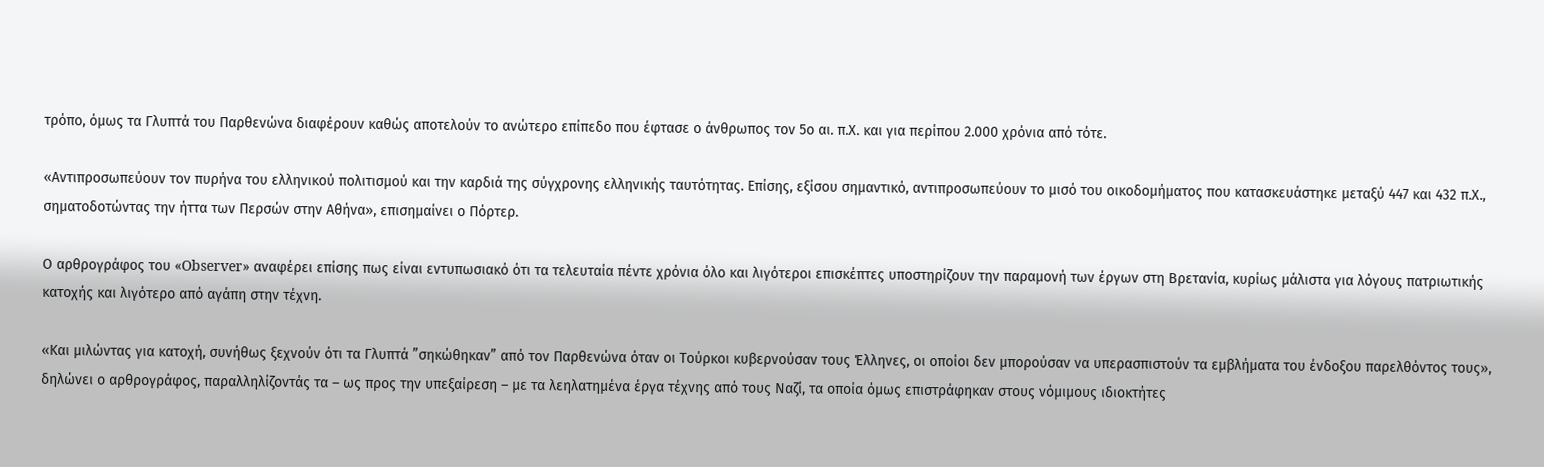τρόπο, όμως τα Γλυπτά του Παρθενώνα διαφέρουν καθώς αποτελούν το ανώτερο επίπεδο που έφτασε ο άνθρωπος τον 5ο αι. π.Χ. και για περίπου 2.000 χρόνια από τότε.

«Αντιπροσωπεύουν τον πυρήνα του ελληνικού πολιτισμού και την καρδιά της σύγχρονης ελληνικής ταυτότητας. Επίσης, εξίσου σημαντικό, αντιπροσωπεύουν το μισό του οικοδομήματος που κατασκευάστηκε μεταξύ 447 και 432 π.Χ., σηματοδοτώντας την ήττα των Περσών στην Αθήνα», επισημαίνει ο Πόρτερ.

Ο αρθρογράφος του «Observer» αναφέρει επίσης πως είναι εντυπωσιακό ότι τα τελευταία πέντε χρόνια όλο και λιγότεροι επισκέπτες υποστηρίζουν την παραμονή των έργων στη Βρετανία, κυρίως μάλιστα για λόγους πατριωτικής κατοχής και λιγότερο από αγάπη στην τέχνη.

«Και μιλώντας για κατοχή, συνήθως ξεχνούν ότι τα Γλυπτά ”σηκώθηκαν” από τον Παρθενώνα όταν οι Τούρκοι κυβερνούσαν τους Έλληνες, οι οποίοι δεν μπορούσαν να υπερασπιστούν τα εμβλήματα του ένδοξου παρελθόντος τους», δηλώνει ο αρθρογράφος, παραλληλίζοντάς τα – ως προς την υπεξαίρεση – με τα λεηλατημένα έργα τέχνης από τους Ναζί, τα οποία όμως επιστράφηκαν στους νόμιμους ιδιοκτήτες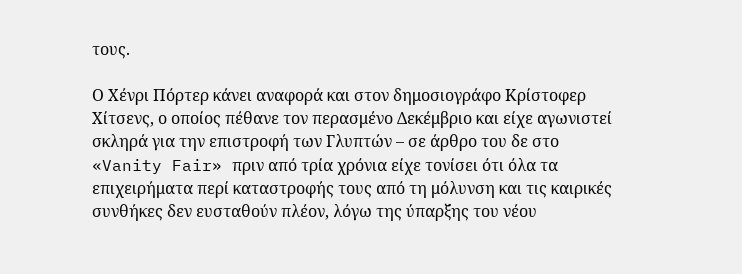τους.

Ο Χένρι Πόρτερ κάνει αναφορά και στον δημοσιογράφο Κρίστοφερ Χίτσενς, ο οποίος πέθανε τον περασμένο Δεκέμβριο και είχε αγωνιστεί σκληρά για την επιστροφή των Γλυπτών – σε άρθρο του δε στο «Vanity Fair» πριν από τρία χρόνια είχε τονίσει ότι όλα τα επιχειρήματα περί καταστροφής τους από τη μόλυνση και τις καιρικές συνθήκες δεν ευσταθούν πλέον, λόγω της ύπαρξης του νέου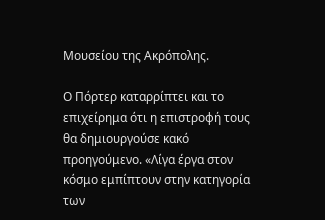Μουσείου της Ακρόπολης.

Ο Πόρτερ καταρρίπτει και το επιχείρημα ότι η επιστροφή τους θα δημιουργούσε κακό προηγούμενο. «Λίγα έργα στον κόσμο εμπίπτουν στην κατηγορία των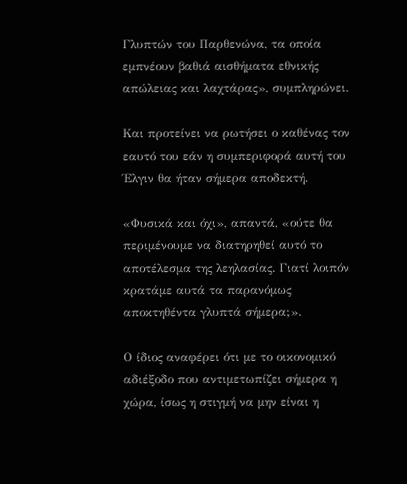Γλυπτών του Παρθενώνα, τα οποία εμπνέουν βαθιά αισθήματα εθνικής απώλειας και λαχτάρας», συμπληρώνει.

Και προτείνει να ρωτήσει ο καθένας τον εαυτό του εάν η συμπεριφορά αυτή του Έλγιν θα ήταν σήμερα αποδεκτή.

«Φυσικά και όχι», απαντά, «ούτε θα περιμένουμε να διατηρηθεί αυτό το αποτέλεσμα της λεηλασίας. Γιατί λοιπόν κρατάμε αυτά τα παρανόμως αποκτηθέντα γλυπτά σήμερα;».

Ο ίδιος αναφέρει ότι με το οικονομικό αδιέξοδο που αντιμετωπίζει σήμερα η χώρα, ίσως η στιγμή να μην είναι η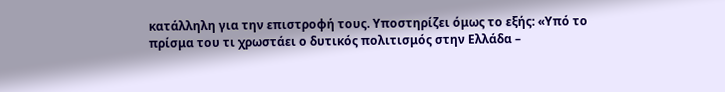κατάλληλη για την επιστροφή τους. Υποστηρίζει όμως το εξής: «Υπό το πρίσμα του τι χρωστάει ο δυτικός πολιτισμός στην Ελλάδα –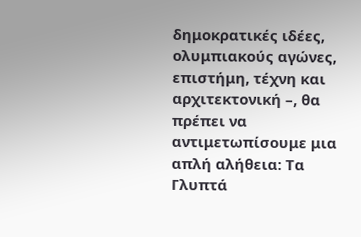δημοκρατικές ιδέες, ολυμπιακούς αγώνες, επιστήμη, τέχνη και αρχιτεκτονική –, θα πρέπει να αντιμετωπίσουμε μια απλή αλήθεια: Τα Γλυπτά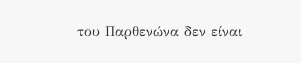του Παρθενώνα δεν είναι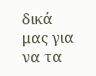δικά μας για να τα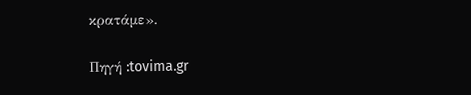κρατάμε».

Πηγή :tovima.gr